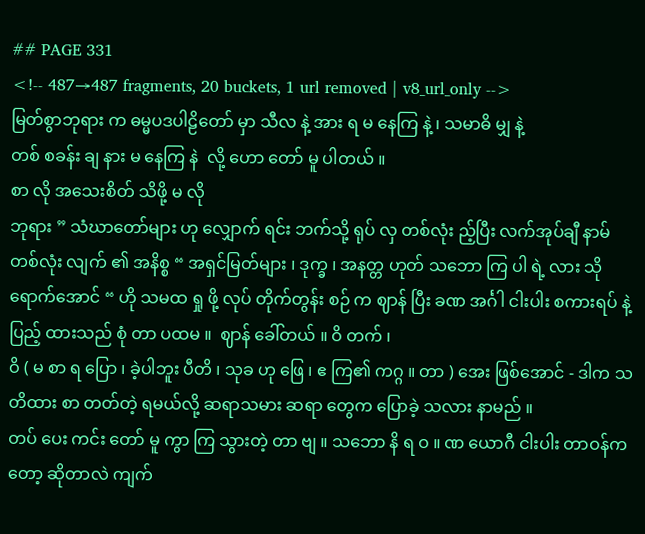## PAGE 331
<!-- 487→487 fragments, 20 buckets, 1 url removed | v8_url_only -->
မြတ်စွာဘုရား က ဓမ္မပဒပါဠိတော် မှာ သီလ နဲ့ အား ရ မ နေကြ နဲ့ ၊ သမာဓိ မျှ နဲ့
တစ် စခန်း ချ နား မ နေကြ နဲ  လို့ ဟော တော် မူ ပါတယ် ။
စာ လို အသေးစိတ် သိဖို့ မ လို
ဘုရား ” သံဃာတော်များ ဟု လျှောက် ရင်း ဘက်သို့ ရုပ် လှ တစ်လုံး ည့်ပြီး လက်အုပ်ချီ နာမ် တစ်လုံး လျက် ၏ အနိစ္စ “ အရှင်မြတ်များ ၊ ဒုက္ခ ၊ အနတ္တ ဟုတ် သဘော ကြ ပါ ရဲ့ လား သို
ရောက်အောင် “ ဟို သမထ ရှု ဖို့ လုပ် တိုက်တွန်း စဉ် က ဈာန် ပြီး ခဏ အင်္ဂါ ငါးပါး စကားရပ် နဲ့ ပြည့် ထားသည် စုံ တာ ပထမ ။  ဈာန် ခေါ်တယ် ။ ဝိ တက် ၊
ဝိ ( မ စာ ရ ပြော ၊ ခဲ့ပါဘူး ပီတိ ၊ သုခ ဟု ဖြေ ၊ ဧ ကြ၏ ကဂ္ဂ ။ တာ ) အေး ဖြစ်အောင် - ဒါက သတိထား စာ တတ်တဲ့ ရမယ်လို့ ဆရာသမား ဆရာ တွေက ပြောခဲ့ သလား နာမည် ။
တပ် ပေး ကင်း တော် မူ ကွာ ကြ သွားတဲ့ တာ ဗျ ။ သဘော နိ ရ ဝ ။ ဏ ယောဂီ ငါးပါး တာဝန်ကတော့ ဆိုတာလဲ ကျက်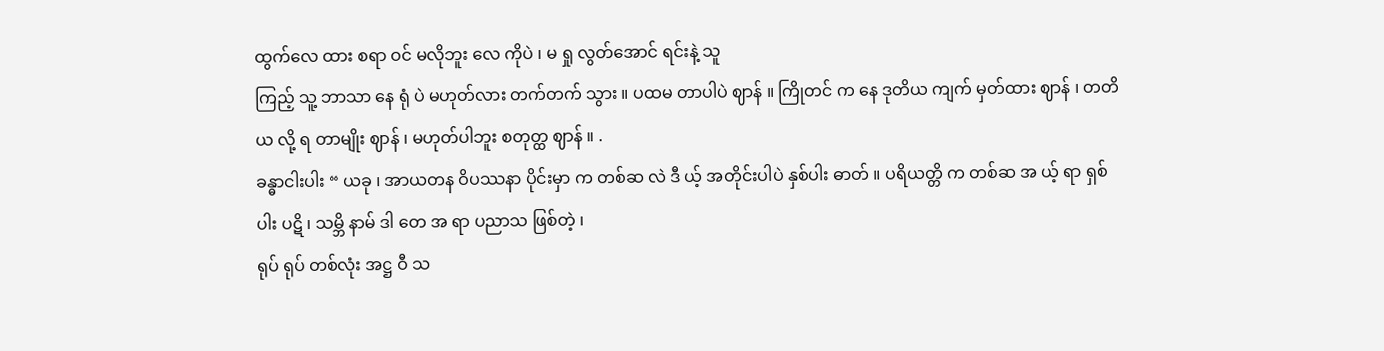ထွက်လေ ထား စရာ ဝင် မလိုဘူး လေ ကိုပဲ ၊ မ ရှု လွတ်အောင် ရင်းနဲ့ သူ
ကြည့် သူ့ ဘာသာ နေ ရုံ ပဲ မဟုတ်လား တက်တက် သွား ။ ပထမ တာပါပဲ ဈာန် ။ ကြိုတင် က နေ ဒုတိယ ကျက် မှတ်ထား ဈာန် ၊ တတိယ လို့ ရ တာမျိုး ဈာန် ၊ မဟုတ်ပါဘူး စတုတ္ထ ဈာန် ။ .
ခန္ဓာငါးပါး “ ယခု ၊ အာယတန ဝိပဿနာ ပိုင်းမှာ က တစ်ဆ လဲ ဒီ ယ့် အတိုင်းပါပဲ နှစ်ပါး ဓာတ် ။ ပရိယတ္တိ က တစ်ဆ အ ယ့် ရာ ရှစ်ပါး ပဋိ ၊ သမ္ဘိ နာမ် ဒါ တေ အ ရာ ပညာသ ဖြစ်တဲ့ ၊
ရုပ် ရုပ် တစ်လုံး အဋ္ဌ ဝီ သ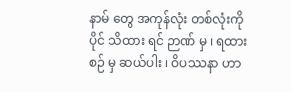နာမ် တွေ အကုန်လုံး တစ်လုံးကို ပိုင် သိထား ရင် ဉာဏ် မှ ၊ ရထား စဉ် မှ ဆယ်ပါး ၊ ဝိပဿနာ ဟာ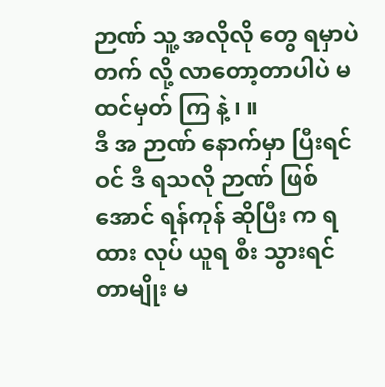ဉာဏ် သူ့ အလိုလို တွေ ရမှာပဲ တက် လို့ လာတော့တာပါပဲ မထင်မှတ် ကြ နဲ့ ၊ ။
ဒီ အ ဉာဏ် နောက်မှာ ပြီးရင် ဝင် ဒီ ရသလို ဉာဏ် ဖြစ်အောင် ရန်ကုန် ဆိုပြီး က ရထား လုပ် ယူရ စီး သွားရင် တာမျိုး မ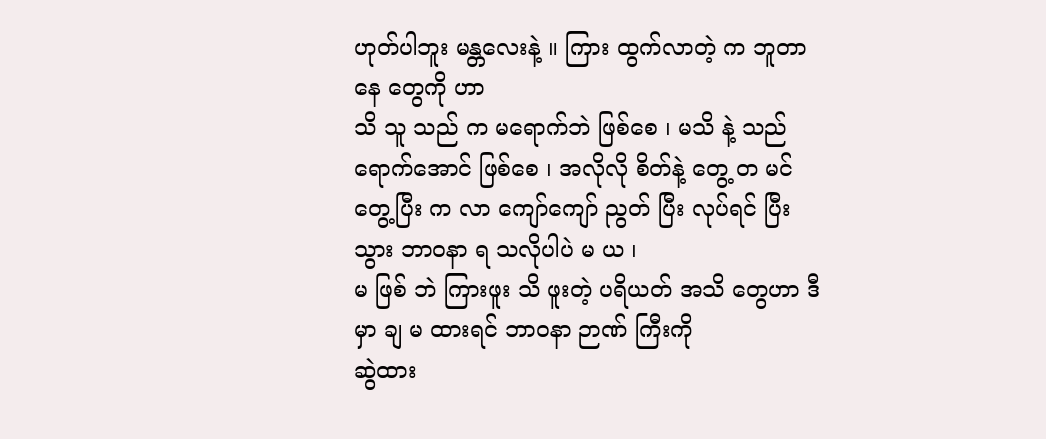ဟုတ်ပါဘူး မန္တလေးနဲ့ ။ ကြား ထွက်လာတဲ့ က ဘူတာ နေ တွေကို ဟာ
သိ သူ သည် က မရောက်ဘဲ ဖြစ်စေ ၊ မသိ နဲ့ သည် ရောက်အောင် ဖြစ်စေ ၊ အလိုလို စိတ်နဲ့ တွေ့ တ မင် တွေ့ပြီး က လာ ကျော်ကျော် ညွတ် ပြီး လုပ်ရင် ပြီး သွား ဘာဝနာ ရ သလိုပါပဲ မ ယ ၊
မ ဖြစ် ဘဲ ကြားဖူး သိ ဖူးတဲ့ ပရိယတ် အသိ တွေဟာ ဒီမှာ ချ မ ထားရင် ဘာဝနာ ဉာဏ် ကြီးကို
ဆွဲထား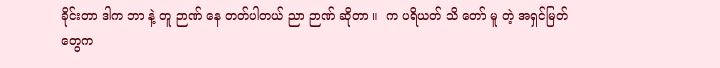ခိုင်းတာ ဒါက ဘာ နဲ့ တူ ဉာဏ် နေ တတ်ပါတယ် ညာ ဉာဏ် ဆိုတာ ။  က ပရိယတ် သိ တော် မူ တဲ့ အရှင်မြတ် တွေက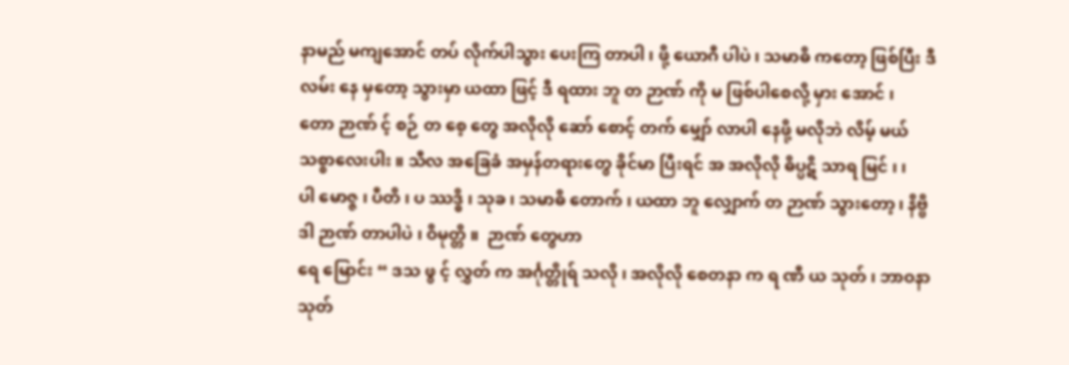နာမည် မကျအောင် တပ် လိုက်ပါသွား ပေးကြ တာပါ ၊ ဖို့ ယောဂီ ပါပဲ ၊ သမာဓိ ကတော့ ဖြစ်ပြီး ဒီလမ်း နေ မှတော့ သွားမှာ ယထာ ဖြင့် ဒီ ရထား ဘူ တ ဉာဏ် ကို မ ဖြစ်ပါစေလို့ မှား အောင် ၊
တော ဉာဏ် င့် စဉ် တ စေ့ တွေ အလိုလို ဆော် စောင့် တက် မျှော် လာပါ နေဖို့ မလိုဘဲ လိမ့် မယ် သစ္စာလေးပါး ။ သီလ အခြေခံ အမှန်တရားတွေ ခိုင်မာ ပြီးရင် အ အလိုလို ဓိပ္ပဋိ သာရ မြင် ၊ ၊
ပါ မောဇ္ဇ ၊ ပီတိ ၊ ပ ဿဒ္ဓိ ၊ သုခ ၊ သမာဓိ တောက် ၊ ယထာ ဘူ လျှောက် တ ဉာဏ် သွားတော့ ၊ နိဗ္ဗိ ဒါ ဉာဏ် တာပါပဲ ၊ ဝိမုတ္တိ ။  ဉာဏ် တွေဟာ
ရေ မြောင်း “ ဒသ ဖွ င့် လွှတ် က အင်္ဂုတ္တိုရ် သလို ၊ အလိုလို စေတနာ က ရ ဏီ ယ သုတ် ၊ ဘာဝနာ သုတ်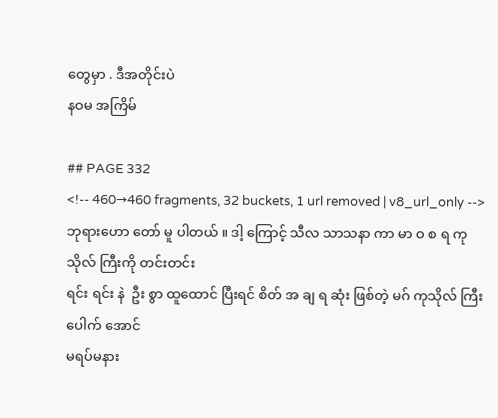တွေမှာ . ဒီအတိုင်းပဲ
နဝမ အကြိမ်

## PAGE 332
<!-- 460→460 fragments, 32 buckets, 1 url removed | v8_url_only -->
ဘုရားဟော တော် မူ ပါတယ် ။ ဒါ့ ကြောင့် သီလ သာသနာ ကာ မာ ဝ စ ရ ကုသိုလ် ကြီးကို တင်းတင်း
ရင်း ရင်း နဲ  ဦး စွာ ထူထောင် ပြီးရင် စိတ် အ ချ ရ ဆုံး ဖြစ်တဲ့ မဂ် ကုသိုလ် ကြီး ပေါက် အောင်
မရပ်မနား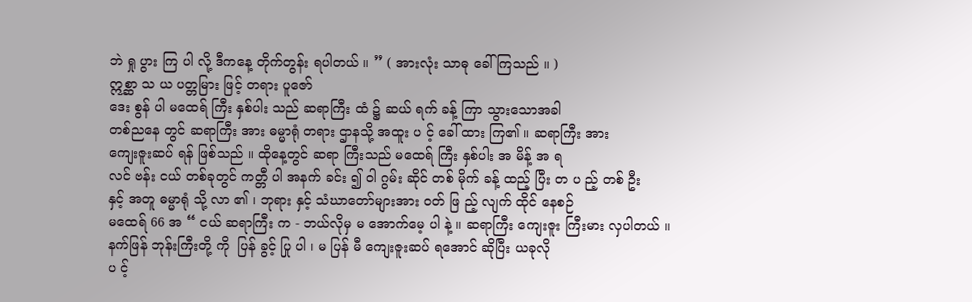ဘဲ ရှု ပွား ကြ ပါ လို့ ဒီကနေ့ တိုက်တွန်း ရပါတယ် ။ ” ( အားလုံး သာဓု ခေါ် ကြသည် ။ )
ဣစ္ဆာ သ ယ ပတ္တမြား ဖြင့် တရား ပူဇော်
ဒေး စွန် ပါ မထေရ် ကြီး နှစ်ပါး သည် ဆရာကြီး ထံ ၌ ဆယ် ရက် ခန့် ကြာ သွားသောအခါ
တစ်ညနေ တွင် ဆရာကြီး အား ဓမ္မာရုံ တရား ဌာနသို့ အထူး ပ င့် ခေါ် ထား ကြ၏ ။ ဆရာကြီး အား
ကျေးဇူးဆပ် ရန် ဖြစ်သည် ။ ထိုနေ့တွင် ဆရာ ကြီးသည် မထေရ် ကြီး နှစ်ပါး အ မိန့် အ ရ
လင် ဗန်း ငယ် တစ်ခုတွင် ကတ္တီ ပါ အနက် ခင်း ၍ ဝါ ဂွမ်း ဆိုင် တစ် မိုက် ခန့် ထည့် ပြီး တ ပ ည့် တစ် ဦး
နှင့် အတူ ဓမ္မာရုံ သို့ လာ ၏ ၊ ဘုရား နှင့် သံဃာတော်များအား ဝတ် ဖြ ည့် လျက် ထိုင် နေစဉ်
မထေရ် 66 အ “ ငယ် ဆရာကြီး က - ဘယ်လိုမှ မ အောက်မေ့ ပါ နဲ့ ။ ဆရာကြီး ကျေးဇူး ကြီးမား လှပါတယ် ။
နက်ဖြန် ဘုန်းကြီးတို့ ကို  ပြန် ခွင့် ပြု ပါ ၊ မ ပြန် မီ ကျေးဇူးဆပ် ရအောင် ဆိုပြီး ယခုလို
ပ င့်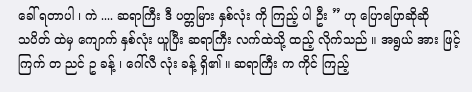ခေါ် ရတာပါ ၊ ကဲ .... ဆရာကြီး ဒီ ပတ္တမြား နှစ်လုံး ကို ကြည့် ပါ ဦး ” ဟု ပြောပြောဆိုဆို
သပိတ် ထဲမှ ကျောက် နှစ်လုံး ယူပြီး ဆရာကြီး လက်ထဲသို့ ထည့် လိုက်သည် ။ အရွယ် အား ဖြင့်
ကြက် တ ညင် ဥ ခန့် ၊ ဂေါ်လီ လုံး ခန့် ရှိ၏ ။ ဆရာကြီး က ကိုင် ကြည့်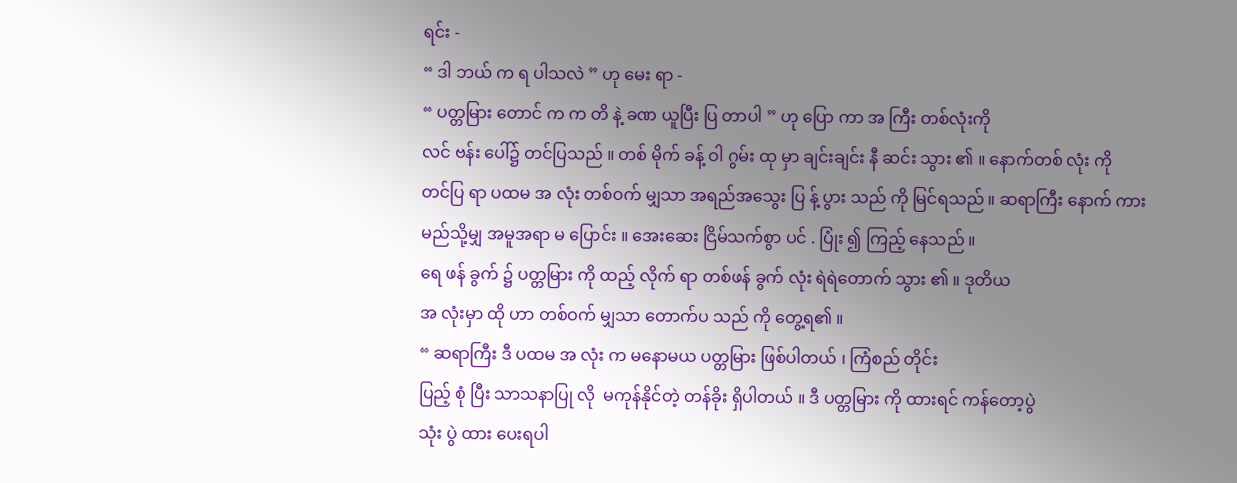ရင်း -
“ ဒါ ဘယ် က ရ ပါသလဲ ” ဟု မေး ရာ -
“ ပတ္တမြား တောင် က က တိ နဲ့ ခဏ ယူပြီး ပြ တာပါ ” ဟု ပြော ကာ အ ကြီး တစ်လုံးကို
လင် ဗန်း ပေါ်၌ တင်ပြသည် ။ တစ် မိုက် ခန့် ဝါ ဂွမ်း ထု မှာ ချင်းချင်း နီ ဆင်း သွား ၏ ။ နောက်တစ် လုံး ကို
တင်ပြ ရာ ပထမ အ လုံး တစ်ဝက် မျှသာ အရည်အသွေး ပြ န့် ပွား သည် ကို မြင်ရသည် ။ ဆရာကြီး နောက် ကား
မည်သို့မျှ အမူအရာ မ ပြောင်း ။ အေးဆေး ငြိမ်သက်စွာ ပင် . ပြုံး ၍ ကြည့် နေသည် ။
ရေ ဖန် ခွက် ၌ ပတ္တမြား ကို ထည့် လိုက် ရာ တစ်ဖန် ခွက် လုံး ရဲရဲတောက် သွား ၏ ။ ဒုတိယ
အ လုံးမှာ ထို ဟာ တစ်ဝက် မျှသာ တောက်ပ သည် ကို တွေ့ရ၏ ။
“ ဆရာကြီး ဒီ ပထမ အ လုံး က မနောမယ ပတ္တမြား ဖြစ်ပါတယ် ၊ ကြံစည် တိုင်း
ပြည့် စုံ ပြီး သာသနာပြု လို  မကုန်နိုင်တဲ့ တန်ခိုး ရှိပါတယ် ။ ဒီ ပတ္တမြား ကို ထားရင် ကန်တော့ပွဲ
သုံး ပွဲ ထား ပေးရပါ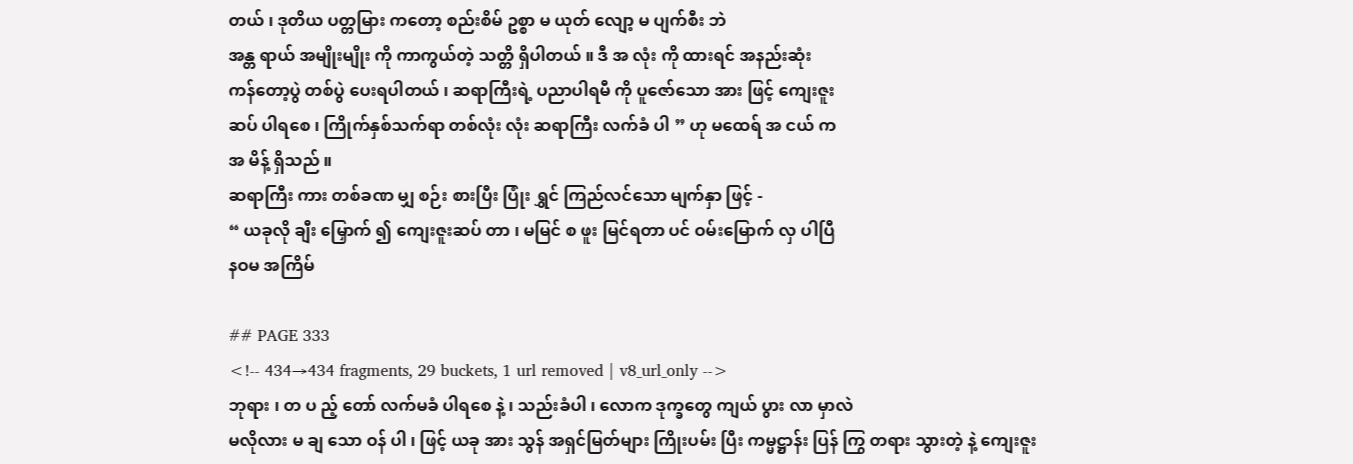တယ် ၊ ဒုတိယ ပတ္တမြား ကတော့ စည်းစိမ် ဥစ္စာ မ ယုတ် လျော့ မ ပျက်စီး ဘဲ
အန္တ ရာယ် အမျိုးမျိုး ကို ကာကွယ်တဲ့ သတ္တိ ရှိပါတယ် ။ ဒီ အ လုံး ကို ထားရင် အနည်းဆုံး
ကန်တော့ပွဲ တစ်ပွဲ ပေးရပါတယ် ၊ ဆရာကြီးရဲ့ ပညာပါရမီ ကို ပူဇော်သော အား ဖြင့် ကျေးဇူး
ဆပ် ပါရစေ ၊ ကြိုက်နှစ်သက်ရာ တစ်လုံး လုံး ဆရာကြီး လက်ခံ ပါ ” ဟု မထေရ် အ ငယ် က
အ မိန့် ရှိသည် ။
ဆရာကြီး ကား တစ်ခဏ မျှ စဉ်း စားပြီး ပြုံး ရွှင် ကြည်လင်သော မျက်နှာ ဖြင့် -
“ ယခုလို ချီး မြှောက် ၍ ကျေးဇူးဆပ် တာ ၊ မမြင် စ ဖူး မြင်ရတာ ပင် ဝမ်းမြောက် လှ ပါပြီ
နဝမ အကြိမ်

## PAGE 333
<!-- 434→434 fragments, 29 buckets, 1 url removed | v8_url_only -->
ဘုရား ၊ တ ပ ည့် တော် လက်မခံ ပါရစေ နဲ့ ၊ သည်းခံပါ ၊ လောက ဒုက္ခတွေ ကျယ် ပွား လာ မှာလဲ
မလိုလား မ ချ သော ဝန် ပါ ၊ ဖြင့် ယခု အား သွန် အရှင်မြတ်များ ကြိုးပမ်း ပြီး ကမ္မဋ္ဌာန်း ပြန် ကြွ တရား သွားတဲ့ နဲ့ ကျေးဇူး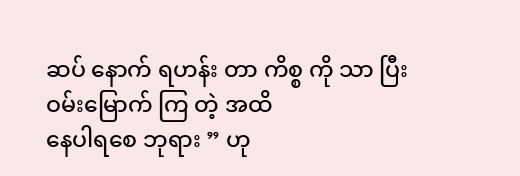ဆပ် နောက် ရဟန်း တာ ကိစ္စ ကို သာ ပြီး ဝမ်းမြောက် ကြ တဲ့ အထိ
နေပါရစေ ဘုရား ” ဟု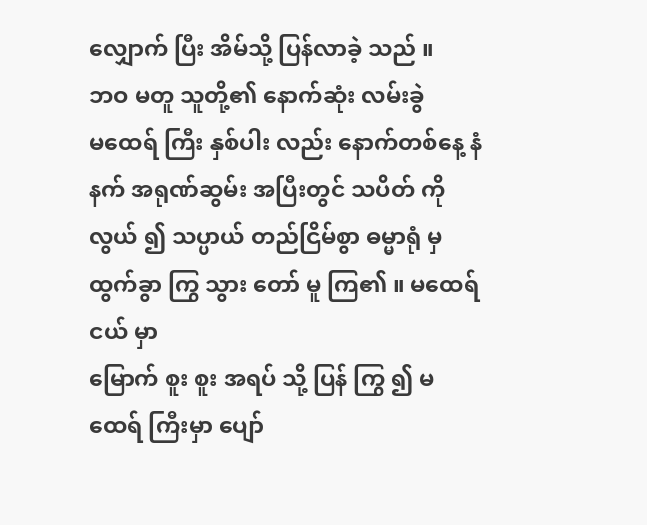လျှောက် ပြီး အိမ်သို့ ပြန်လာခဲ့ သည် ။
ဘဝ မတူ သူတို့၏ နောက်ဆုံး လမ်းခွဲ
မထေရ် ကြီး နှစ်ပါး လည်း နောက်တစ်နေ့ နံနက် အရုဏ်ဆွမ်း အပြီးတွင် သပိတ် ကို
လွယ် ၍ သပ္ပာယ် တည်ငြိမ်စွာ ဓမ္မာရုံ မှ ထွက်ခွာ ကြွ သွား တော် မူ ကြ၏ ။ မထေရ် ငယ် မှာ
မြောက် စူး စူး အရပ် သို့ ပြန် ကြွ ၍ မထေရ် ကြီးမှာ ပျော်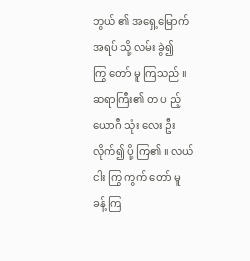ဘွယ် ၏ အရှေ့မြောက် အရပ် သို့ လမ်း ခွဲ၍
ကြွ တော် မူ ကြသည် ။ ဆရာကြီး၏ တ ပ ည့် ယောဂီ သုံး လေး ဦး လိုက်၍ ပို့ ကြ၏ ။ လယ်
ငါး ကြွ ကွက် တော် မူ ခန့် ကြ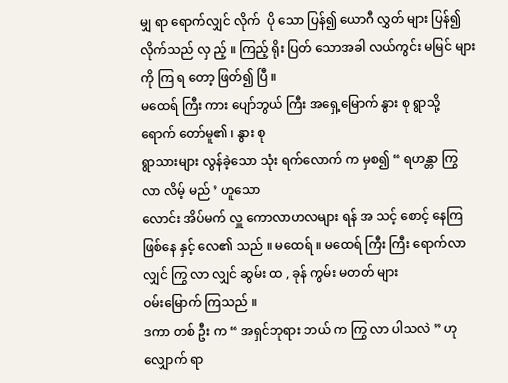မျှ ရာ ရောက်လျှင် လိုက်  ပို သော ပြန်၍ ယောဂီ လွှတ် များ ပြန်၍ လိုက်သည် လှ ည့် ။ ကြည့် ရိုး ပြတ် သောအခါ လယ်ကွင်း မမြင် များကို ကြ ရ တော့ ဖြတ်၍ ပြီ ။
မထေရ် ကြီး ကား ပျော်ဘွယ် ကြီး အရှေ့မြောက် နွား စု ရွာသို့ ရောက် တော်မူ၏ ၊ နွား စု
ရွာသားများ လွန်ခဲ့သော သုံး ရက်လောက် က မှစ၍ “ ရဟန္တာ ကြွ လာ လိမ့် မည် ’ ဟူသော
လောင်း အိပ်မက် လှူ ကောလာဟလများ ရန် အ သင့် စောင့် နေကြ ဖြစ်နေ နှင့် လေ၏ သည် ။ မထေရ် ။ မထေရ် ကြီး ကြီး ရောက်လာလျှင် ကြွ လာ လျှင် ဆွမ်း ထ , ခုန် ကွမ်း မတတ် များ
ဝမ်းမြောက် ကြသည် ။
ဒကာ တစ် ဦး က “ အရှင်ဘုရား ဘယ် က ကြွ လာ ပါသလဲ ” ဟု လျှောက် ရာ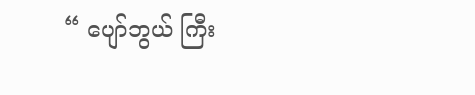“ ပျော်ဘွယ် ကြီး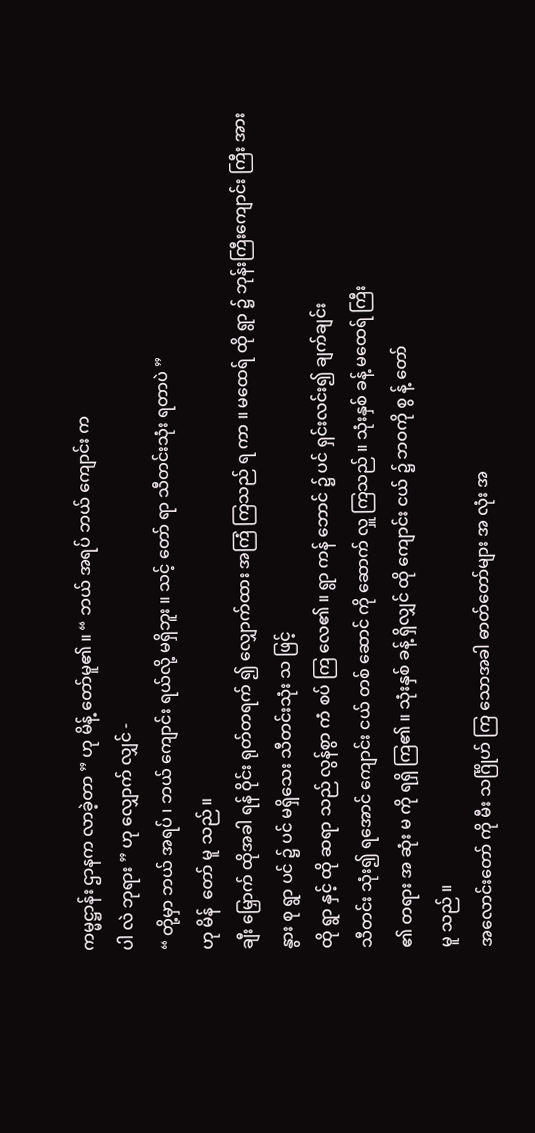ကမ္မဋ္ဌာန်း ဌာနက လာခဲ့တာ ” ဟု မိန့် တော်မူ၏ ။ “ ဘယ် အရပ် ဘယ် ကျောင်း က
ပါ လဲ ဘုရား ” ဟု လျှောက် လျှင် -
“ တို့မှာ ဘယ် အရပ် ၊ ဘယ် ကျောင်း ရယ်လို့ မရှိဘူး ။ သင့် တော် ရာ သီတင်းသုံး ရတာပဲ ”
ဟု မိန်  တော် မူ သည် ။
ချီး မြှောက် ထိုအခါ ရန် ဝိုင်း ရုတ်တရက် ၍ လျှောက်ထား အကြံ ကြသည် ရ ကာ ။ မထေရ် ထို ရွာ ၌ ဘုန်းကြီးကျောင်း ကြီး အား နွား စု ရွာ ပင် ၌ ပင် မရှိသေး သီတင်းသုံး သ ဖြင့်
ထို ရွာ နှင့် ထို ဆရာ သည် လွန်စွာ ကံ စပ် ကြ လေ၏ ။ ရွာ ကန် ဘောင် ၌ ပင် ရှင်းလင်း၍ ချက်ချင်း
သီတင်း သုံး၍ ရအောင် ကျောင်း ငယ် တစ် ဆောင် ကို ဆောက် လှူ ကြသည် ။ သုံးနှစ် ခန့် မထေရ် ကြီး
၏ တရား အ ဆုံး မ ကို ရရှိ ကြ၏ ။ သုံးနှစ် ခန့် ရှိလျှင် ထို ကျောင်း ငယ် ၌ ဘဝကို စွ န့် တော်
မူ သည် ။
အလောင်းတော် ကို မီး သင်္ဂြိုဟ် ကြ သောအခါ ဓာတ်တော်များ အ လုံး အ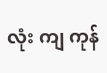လုံး ကျ ကုန်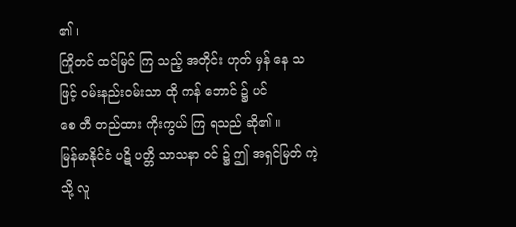၏ ၊
ကြိုတင် ထင်မြင် ကြ သည့် အတိုင်း ဟုတ် မှန် နေ သ ဖြင့် ဝမ်းနည်းဝမ်းသာ ထို ကန် ဘောင် ၌ ပင်
စေ တီ တည်ထား ကိုးကွယ် ကြ ရသည် ဆို၏ ။
မြန်မာနိုင်ငံ ပဋိ ပတ္တိ သာသနာ ဝင် ၌ ဤ အရှင်မြတ် ကဲ့သို့ လူ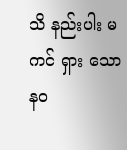သိ နည်းပါး မ ကင် ရှား သော
နဝ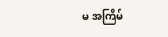မ အကြိမ်